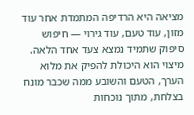מציאה היא הרדיפה המתמדת אחר עוד מזון, עוד טעם, עוד גירוי — חיפוש סיפוק שתמיד נמצא צעד אחד הלאה. מיצוי הוא היכולת להפיק את מלוא הערך, הטעם והשובע ממה שכבר מונח בצלחת, מתוך נוכחות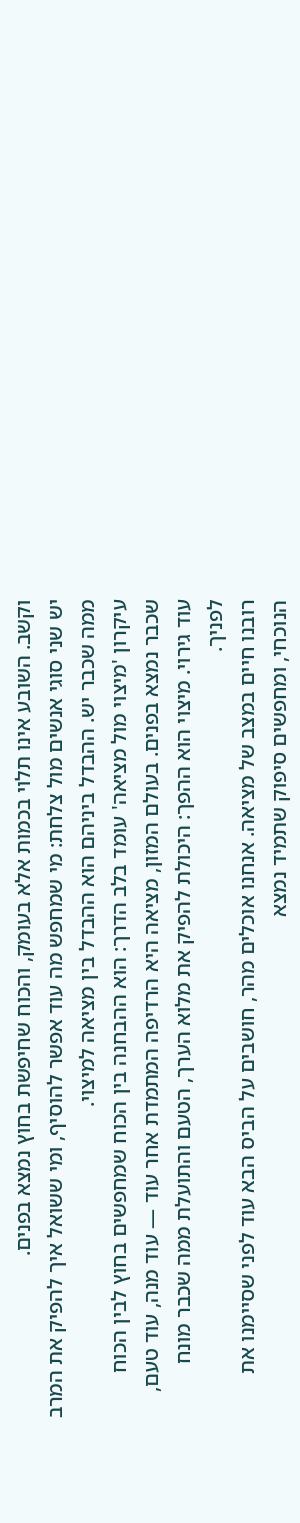וקשב. השובע אינו תלוי בכמות אלא בעומק, והכוח שחיפשת בחוץ נמצא בפנים.
יש שני סוגי אנשים מול צלחת: מי שמחפש מה עוד אפשר להוסיף, ומי ששואל איך להפיק את המרב ממה שכבר יש. ההבדל ביניהם הוא ההבדל בין מציאה למיצוי.
עיקרון 'מיצוי מול מציאה' עומד בלב הדרך: הוא ההבחנה בין הכוח שמחפשים בחוץ לבין הכוח שכבר נמצא בפנים. בעולם המזון, מציאה היא הרדיפה המתמדת אחר עוד — עוד מנה, עוד טעם, עוד גירוי. מיצוי הוא ההפך: היכולת להפיק את מלוא הערך, הטעם והתועלת ממה שכבר מונח לפניך.
רובנו חיים במצב של מציאה. אנחנו אוכלים מהר, חושבים על הביס הבא עוד לפני שסיימנו את הנוכחי, ומחפשים סיפוק שתמיד נמצא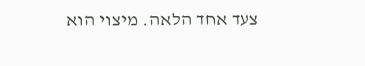צעד אחד הלאה. מיצוי הוא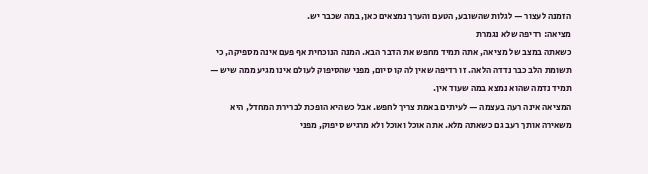הזמנה לעצור — לגלות שהשובע, הטעם והערך נמצאים כאן, במה שכבר יש.
מציאה: רדיפה שלא נגמרת
כשאתה במצב של מציאה, אתה תמיד מחפש את הדבר הבא. המנה הנוכחית אף פעם אינה מספיקה, כי תשומת הלב כבר נדדה הלאה. זו רדיפה שאין לה קו סיום, מפני שהסיפוק לעולם אינו מגיע ממה שיש — תמיד נדמה שהוא נמצא במה שעוד אין.
המציאה אינה רעה בעצמה — לעיתים באמת צריך לחפש. אבל כשהיא הופכת לברירת המחדל, היא משאירה אותך רעב גם כשאתה מלא. אתה אוכל ואוכל ולא מרגיש סיפוק, מפני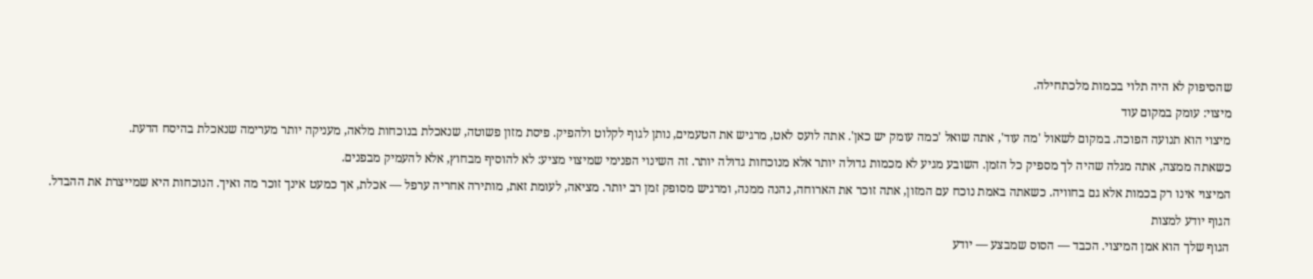שהסיפוק לא היה תלוי בכמות מלכתחילה.
מיצוי: עומק במקום עוד
מיצוי הוא תנועה הפוכה. במקום לשאול 'מה עוד', אתה שואל 'כמה עומק יש כאן'. אתה לועס לאט, מרגיש את הטעמים, נותן לגוף לקלוט ולהפיק. פיסת מזון פשוטה, שנאכלת בנוכחות מלאה, מעניקה יותר מערימה שנאכלת בהיסח הדעת.
כשאתה ממצה, אתה מגלה שהיה לך מספיק כל הזמן. השובע מגיע לא מכמות גדולה יותר אלא מנוכחות גדולה יותר. זה השינוי הפנימי שמיצוי מציע: לא להוסיף מבחוץ, אלא להעמיק מבפנים.
המיצוי אינו רק בכמות אלא גם בחוויה. כשאתה באמת נוכח עם המזון, אתה זוכר את הארוחה, נהנה ממנה, ומרגיש מסופק זמן רב יותר. מציאה, לעומת זאת, מותירה אחריה ערפל — אכלת, אך כמעט אינך זוכר מה ואיך. הנוכחות היא שמייצרת את ההבדל.
הגוף יודע למצות
הגוף שלך הוא אמן המיצוי. הכבד — הסוס שמבצע — יודע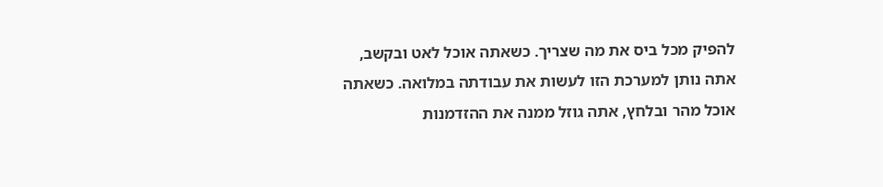להפיק מכל ביס את מה שצריך. כשאתה אוכל לאט ובקשב, אתה נותן למערכת הזו לעשות את עבודתה במלואה. כשאתה אוכל מהר ובלחץ, אתה גוזל ממנה את ההזדמנות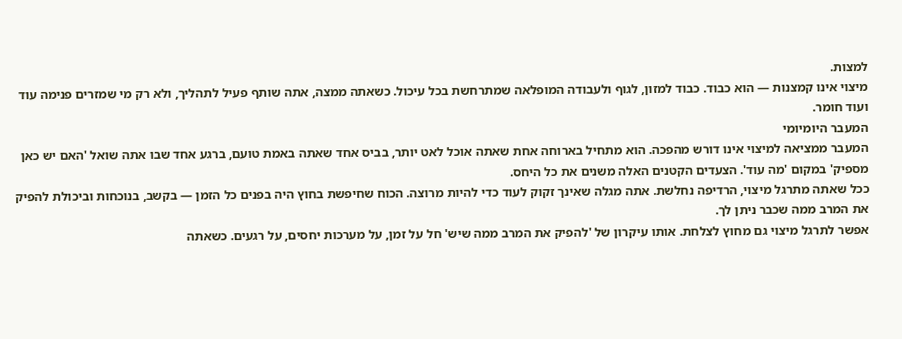למצות.
מיצוי אינו קמצנות — הוא כבוד. כבוד למזון, לגוף ולעבודה המופלאה שמתרחשת בכל עיכול. כשאתה ממצה, אתה שותף פעיל לתהליך, ולא רק מי שמזרים פנימה עוד ועוד חומר.
המעבר היומיומי
המעבר ממציאה למיצוי אינו דורש מהפכה. הוא מתחיל בארוחה אחת שאתה אוכל לאט יותר, בביס אחד שאתה באמת טועם, ברגע אחד שבו אתה שואל 'האם יש כאן מספיק' במקום 'מה עוד'. הצעדים הקטנים האלה משנים את כל היחס.
ככל שאתה מתרגל מיצוי, הרדיפה נחלשת. אתה מגלה שאינך זקוק לעוד כדי להיות מרוצה. הכוח שחיפשת בחוץ היה בפנים כל הזמן — בקשב, בנוכחות וביכולת להפיק את המרב ממה שכבר ניתן לך.
אפשר לתרגל מיצוי גם מחוץ לצלחת. אותו עיקרון של 'להפיק את המרב ממה שיש' חל על זמן, על מערכות יחסים, על רגעים. כשאתה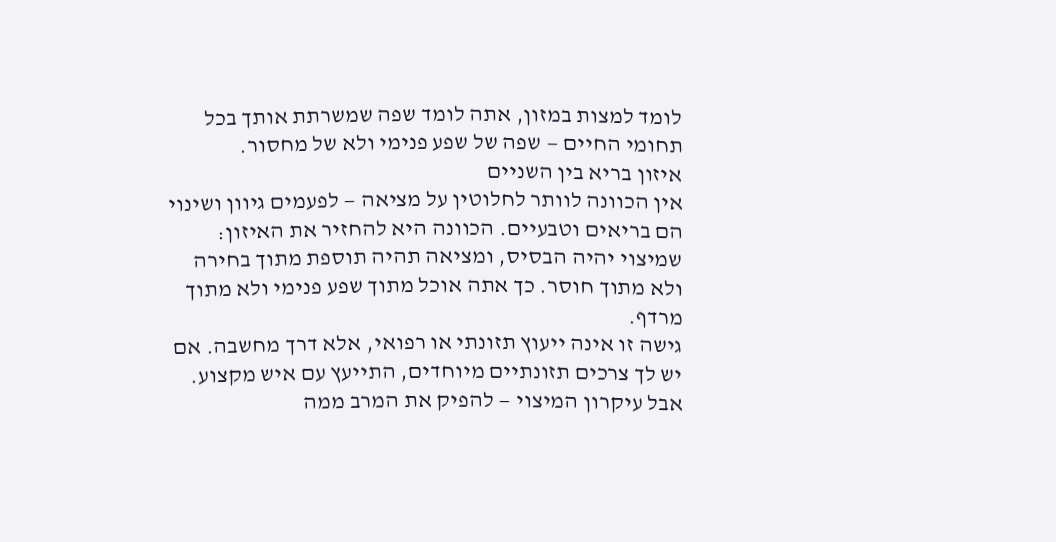לומד למצות במזון, אתה לומד שפה שמשרתת אותך בכל תחומי החיים — שפה של שפע פנימי ולא של מחסור.
איזון בריא בין השניים
אין הכוונה לוותר לחלוטין על מציאה — לפעמים גיוון ושינוי הם בריאים וטבעיים. הכוונה היא להחזיר את האיזון: שמיצוי יהיה הבסיס, ומציאה תהיה תוספת מתוך בחירה ולא מתוך חוסר. כך אתה אוכל מתוך שפע פנימי ולא מתוך מרדף.
גישה זו אינה ייעוץ תזונתי או רפואי, אלא דרך מחשבה. אם יש לך צרכים תזונתיים מיוחדים, התייעץ עם איש מקצוע. אבל עיקרון המיצוי — להפיק את המרב ממה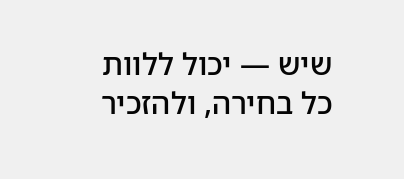שיש — יכול ללוות כל בחירה, ולהזכיר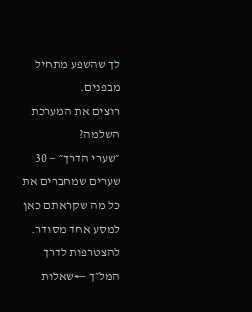לך שהשפע מתחיל מבפנים.
רוצים את המערכת השלמה?
״שערי הדרך״ — 30 שערים שמחברים את כל מה שקראתם כאן למסע אחד מסודר.
להצטרפות לדרך המל״ך ←שאלות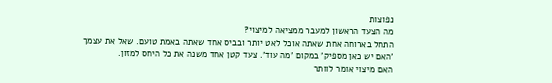נפוצות
מה הצעד הראשון למעבר ממציאה למיצוי?
התחל בארוחה אחת שאתה אוכל לאט יותר ובביס אחד שאתה באמת טועם. שאל את עצמך 'האם יש כאן מספיק' במקום 'מה עוד'. צעד קטן אחד משנה את כל היחס למזון.
האם מיצוי אומר לוותר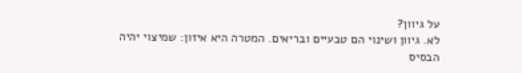על גיוון?
לא. גיוון ושינוי הם טבעיים ובריאים. המטרה היא איזון: שמיצוי יהיה הבסיס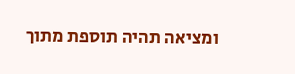ומציאה תהיה תוספת מתוך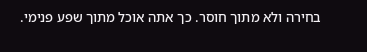בחירה ולא מתוך חוסר. כך אתה אוכל מתוך שפע פנימי.